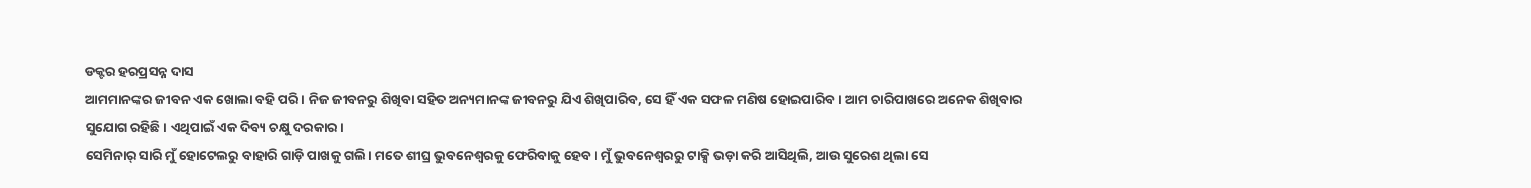ଡକ୍ଟର ହରପ୍ରସନ୍ନ ଦାସ
ଆମମାନଙ୍କର ଜୀବନ ଏକ ଖୋଲା ବହି ପରି। ନିଜ ଜୀବନରୁ ଶିଖିବା ସହିତ ଅନ୍ୟମାନଙ୍କ ଜୀବନରୁ ଯିଏ ଶିଖିପାରିବ, ସେ ହିଁ ଏକ ସଫଳ ମଣିଷ ହୋଇପାରିବ। ଆମ ଚାରିପାଖରେ ଅନେକ ଶିଖିବାର ସୁଯୋଗ ରହିଛି। ଏଥିପାଇଁ ଏକ ଦିବ୍ୟ ଚକ୍ଷୁ ଦରକାର।
ସେମିନାର୍ ସାରି ମୁଁ ହୋଟେଲରୁ ବାହାରି ଗାଡ଼ି ପାଖକୁ ଗଲି। ମତେ ଶୀଘ୍ର ଭୁବନେଶ୍ୱରକୁ ଫେରିବାକୁ ହେବ। ମୁଁ ଭୁବନେଶ୍ୱରରୁ ଟାକ୍ସି ଭଡ଼ା କରି ଆସିଥିଲି, ଆଉ ସୁରେଶ ଥିଲା ସେ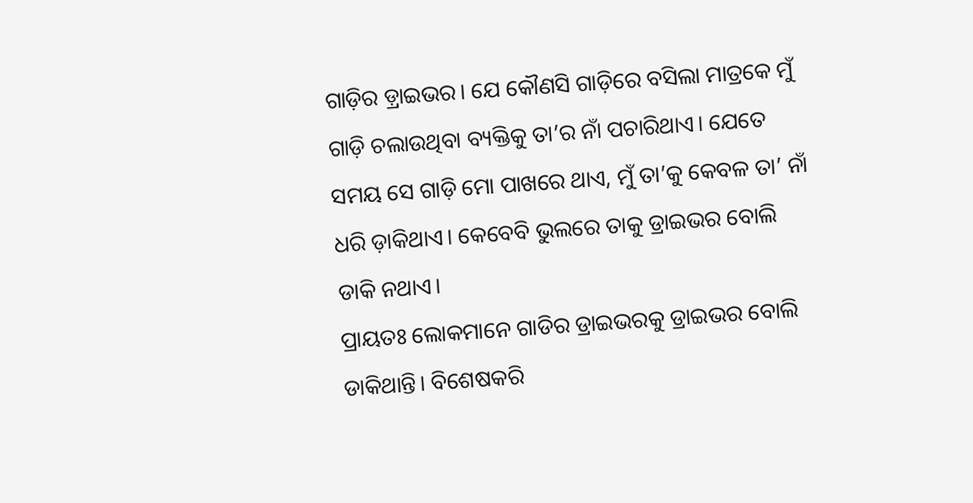ଗାଡ଼ିର ଡ଼୍ରାଇଭର। ଯେ କୌଣସି ଗାଡ଼ିରେ ବସିଲା ମାତ୍ରକେ ମୁଁ ଗାଡ଼ି ଚଲାଉଥିବା ବ୍ୟକ୍ତିକୁ ତା’ର ନାଁ ପଚାରିଥାଏ। ଯେତେ ସମୟ ସେ ଗାଡ଼ି ମୋ ପାଖରେ ଥାଏ, ମୁଁ ତା’କୁ କେବଳ ତା’ ନାଁ ଧରି ଡ଼ାକିଥାଏ। କେବେବି ଭୁଲରେ ତାକୁ ଡ୍ରାଇଭର ବୋଲି ଡାକି ନଥାଏ।
ପ୍ରାୟତଃ ଲୋକମାନେ ଗାଡିର ଡ୍ରାଇଭରକୁ ଡ୍ରାଇଭର ବୋଲି ଡାକିଥାନ୍ତି। ବିଶେଷକରି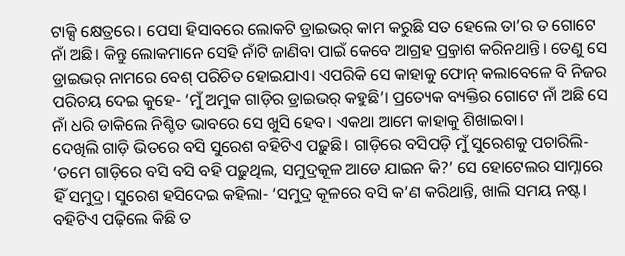ଟାକ୍ସି କ୍ଷେତ୍ରରେ। ପେସା ହିସାବରେ ଲୋକଟି ଡ୍ରାଇଭର୍ କାମ କରୁଛି ସତ ହେଲେ ତା’ର ତ ଗୋଟେ ନାଁ ଅଛି। କିନ୍ତୁ ଲୋକମାନେ ସେହି ନାଁଟି ଜାଣିବା ପାଇଁ କେବେ ଆଗ୍ରହ ପ୍ର୍ରକାଶ କରିନଥାନ୍ତି। ତେଣୁ ସେ ଡ୍ରାଇଭର୍ ନାମରେ ବେଶ୍ ପରିଚିତ ହୋଇଯାଏ। ଏପରିକି ସେ କାହାକୁ ଫୋନ୍ କଲାବେଳେ ବି ନିଜର ପରିଚୟ ଦେଇ କୁହେ- ‘ମୁଁ ଅମୁକ ଗାଡ଼ିର ଡ୍ରାଇଭର୍ କହୁଛି’। ପ୍ରତ୍ୟେକ ବ୍ୟକ୍ତିର ଗୋଟେ ନାଁ ଅଛି ସେ ନାଁ ଧରି ଡାକିଲେ ନିଶ୍ଚିତ ଭାବରେ ସେ ଖୁସି ହେବ। ଏକଥା ଆମେ କାହାକୁ ଶିଖାଇବା।
ଦେଖିଲି ଗାଡ଼ି ଭିତରେ ବସି ସୁରେଶ ବହିଟିଏ ପଢ଼ୁଛି। ଗାଡ଼ିରେ ବସିପଡ଼ି ମୁଁ ସୁରେଶକୁ ପଚାରିଲି- ‘ତମେ ଗାଡ଼ିରେ ବସି ବସି ବହି ପଢ଼ୁଥିଲ, ସମୁଦ୍ରକୂଳ ଆଡେ ଯାଇନ କି?’ ସେ ହୋଟେଲର ସାମ୍ନାରେ ହିଁ ସମୁଦ୍ର। ସୁରେଶ ହସିଦେଇ କହିଲା- ‘ସମୁଦ୍ର କୂଳରେ ବସି କ’ଣ କରିଥାନ୍ତି, ଖାଲି ସମୟ ନଷ୍ଟ। ବହିଟିଏ ପଢ଼ିଲେ କିଛି ତ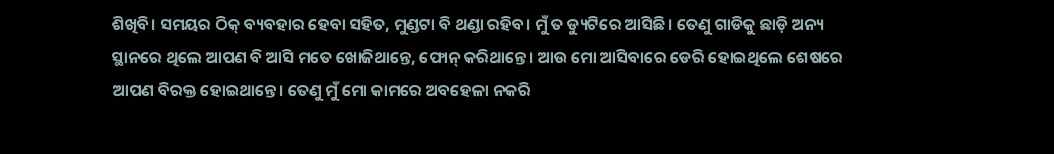ଶିଖିବି। ସମୟର ଠିକ୍ ବ୍ୟବହାର ହେବା ସହିତ, ମୁଣ୍ଡଟା ବି ଥଣ୍ଡା ରହିବ। ମୁଁ ତ ଡ୍ୟୁଟିରେ ଆସିଛି। ତେଣୁ ଗାଡିକୁ ଛାଡ଼ି ଅନ୍ୟ ସ୍ଥାନରେ ଥିଲେ ଆପଣ ବି ଆସି ମତେ ଖୋଜିଥାନ୍ତେ, ଫୋନ୍ କରିଥାନ୍ତେ। ଆଉ ମୋ ଆସିବାରେ ଡେରି ହୋଇଥିଲେ ଶେଷରେ ଆପଣ ବିରକ୍ତ ହୋଇଥାନ୍ତେ। ତେଣୁ ମୁଁ ମୋ କାମରେ ଅବହେଳା ନକରି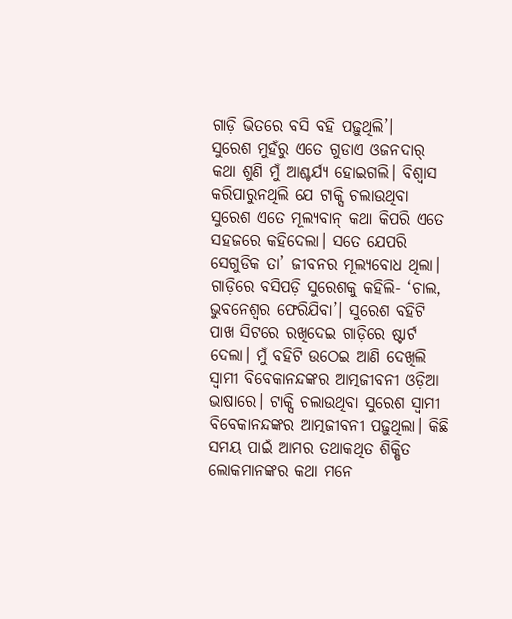ଗାଡ଼ି ଭିତରେ ବସି ବହି ପଢ଼ୁଥିଲି’।
ସୁରେଶ ମୁହଁରୁ ଏତେ ଗୁଡାଏ ଓଜନଦାର୍ କଥା ଶୁଣି ମୁଁ ଆଶ୍ଚର୍ଯ୍ୟ ହୋଇଗଲି। ବିଶ୍ୱାସ କରିପାରୁନଥିଲି ଯେ ଟାକ୍ସି ଚଲାଉଥିବା ସୁରେଶ ଏତେ ମୂଲ୍ୟବାନ୍ କଥା କିପରି ଏତେ ସହଜରେ କହିଦେଲା। ସତେ ଯେପରି ସେଗୁଡିକ ତା’ ଜୀବନର ମୂଲ୍ୟବୋଧ ଥିଲା।
ଗାଡ଼ିରେ ବସିପଡ଼ି ସୁରେଶକୁ କହିଲି- ‘ଚାଲ, ଭୁବନେଶ୍ୱର ଫେରିଯିବା’। ସୁରେଶ ବହିଟି ପାଖ ସିଟରେ ରଖିଦେଇ ଗାଡ଼ିରେ ଷ୍ଟାର୍ଟ ଦେଲା। ମୁଁ ବହିଟି ଉଠେଇ ଆଣି ଦେଖିଲି ସ୍ୱାମୀ ବିବେକାନନ୍ଦଙ୍କର ଆତ୍ମଜୀବନୀ ଓଡ଼ିଆ ଭାଷାରେ। ଟାକ୍ସି ଚଲାଉଥିବା ସୁରେଶ ସ୍ୱାମୀ ବିବେକାନନ୍ଦଙ୍କର ଆତ୍ମଜୀବନୀ ପଢ଼ୁଥିଲା। କିଛି ସମୟ ପାଇଁ ଆମର ତଥାକଥିତ ଶିକ୍ଷିତ ଲୋକମାନଙ୍କର କଥା ମନେ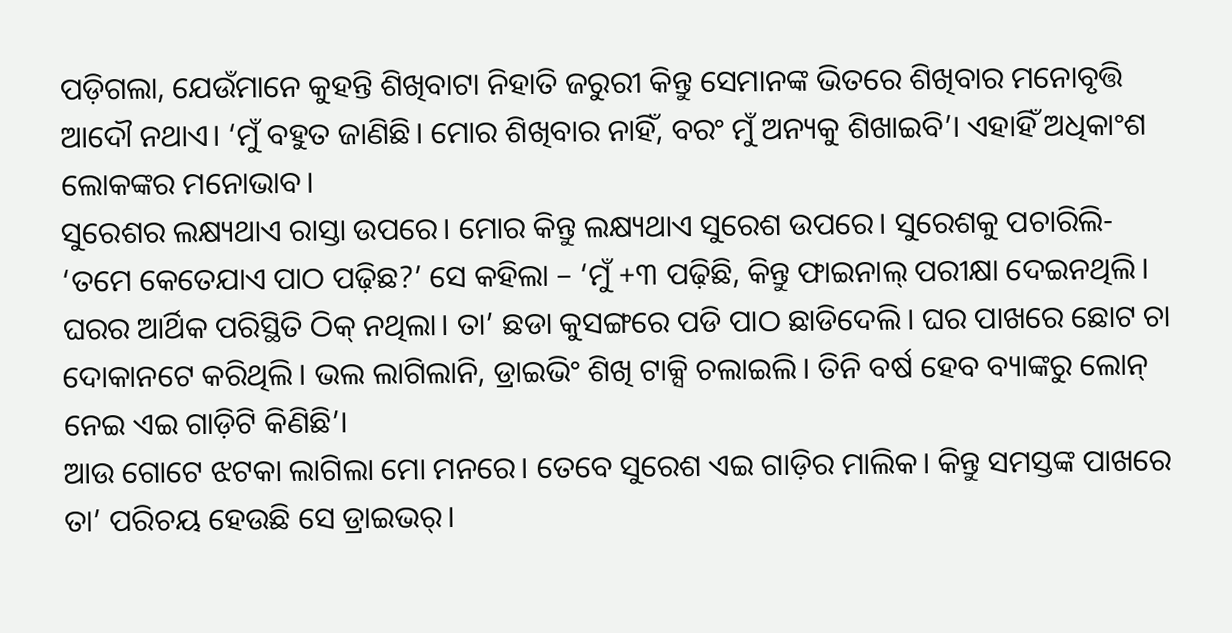ପଡ଼ିଗଲା, ଯେଉଁମାନେ କୁହନ୍ତି ଶିଖିବାଟା ନିହାତି ଜରୁରୀ କିନ୍ତୁ ସେମାନଙ୍କ ଭିତରେ ଶିଖିବାର ମନୋବୃତ୍ତି ଆଦୌ ନଥାଏ। ‘ମୁଁ ବହୁତ ଜାଣିଛି। ମୋର ଶିଖିବାର ନାହିଁ, ବରଂ ମୁଁ ଅନ୍ୟକୁ ଶିଖାଇବି’। ଏହାହିଁ ଅଧିକାଂଶ ଲୋକଙ୍କର ମନୋଭାବ।
ସୁରେଶର ଲକ୍ଷ୍ୟଥାଏ ରାସ୍ତା ଉପରେ। ମୋର କିନ୍ତୁ ଲକ୍ଷ୍ୟଥାଏ ସୁରେଶ ଉପରେ। ସୁରେଶକୁ ପଚାରିଲି- ‘ତମେ କେତେଯାଏ ପାଠ ପଢ଼ିଛ?’ ସେ କହିଲା – ‘ମୁଁ +୩ ପଢ଼ିଛି, କିନ୍ତୁ ଫାଇନାଲ୍ ପରୀକ୍ଷା ଦେଇନଥିଲି। ଘରର ଆର୍ଥିକ ପରିସ୍ଥିତି ଠିକ୍ ନଥିଲା। ତା’ ଛଡା କୁସଙ୍ଗରେ ପଡି ପାଠ ଛାଡିଦେଲି। ଘର ପାଖରେ ଛୋଟ ଚା ଦୋକାନଟେ କରିଥିଲି। ଭଲ ଲାଗିଲାନି, ଡ୍ରାଇଭିଂ ଶିଖି ଟାକ୍ସି ଚଲାଇଲି। ତିନି ବର୍ଷ ହେବ ବ୍ୟାଙ୍କରୁ ଲୋନ୍ ନେଇ ଏଇ ଗାଡ଼ିଟି କିଣିଛି’।
ଆଉ ଗୋଟେ ଝଟକା ଲାଗିଲା ମୋ ମନରେ। ତେବେ ସୁରେଶ ଏଇ ଗାଡ଼ିର ମାଲିକ। କିନ୍ତୁ ସମସ୍ତଙ୍କ ପାଖରେ ତା’ ପରିଚୟ ହେଉଛି ସେ ଡ୍ରାଇଭର୍।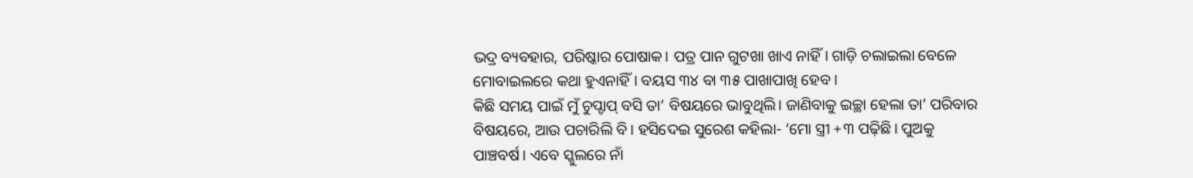ଭଦ୍ର ବ୍ୟବହାର, ପରିଷ୍କାର ପୋଷାକ। ପତ୍ର ପାନ ଗୁଟଖା ଖାଏ ନାହିଁ। ଗାଡ଼ି ଚଲାଇଲା ବେଳେ ମୋବାଇଲରେ କଥା ହୁଏନାହିଁ। ବୟସ ୩୪ ବା ୩୫ ପାଖାପାଖି ହେବ।
କିଛି ସମୟ ପାଇଁ ମୁଁ ଚୁପ୍ଚାପ୍ ବସି ତା’ ବିଷୟରେ ଭାବୁଥିଲି। ଜାଣିବାକୁ ଇଚ୍ଛା ହେଲା ତା’ ପରିବାର ବିଷୟରେ, ଆଉ ପଚାରିଲି ବି। ହସିଦେଇ ସୁରେଶ କହିଲା- ‘ମୋ ସ୍ତ୍ରୀ +୩ ପଢ଼ିଛି। ପୁଅକୁ ପାଞ୍ଚବର୍ଷ। ଏବେ ସ୍କୁଲରେ ନାଁ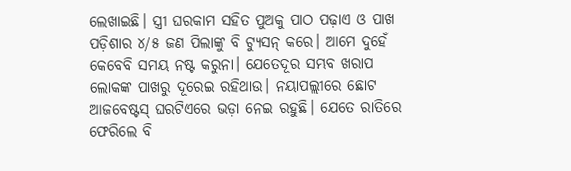ଲେଖାଇଛି। ସ୍ତ୍ରୀ ଘରକାମ ସହିତ ପୁଅକୁ ପାଠ ପଢ଼ାଏ ଓ ପାଖ ପଡ଼ିଶାର ୪/୫ ଜଣ ପିଲାଙ୍କୁ ବି ଟ୍ୟୁସନ୍ କରେ। ଆମେ ଦୁହେଁ କେବେବି ସମୟ ନଷ୍ଟ କରୁନା। ଯେତେଦୂର ସମ୍ଭବ ଖରାପ ଲୋକଙ୍କ ପାଖରୁ ଦୂରେଇ ରହିଥାଉ। ନୟାପଲ୍ଲୀରେ ଛୋଟ ଆଜବେଷ୍ଟସ୍ ଘରଟିଏରେ ଭଡ଼ା ନେଇ ରହୁଛି। ଯେତେ ରାତିରେ ଫେରିଲେ ବି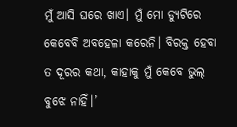ମୁଁ ଆସି ଘରେ ଖାଏ। ମୁଁ ମୋ ଡ୍ୟୁଟିରେ କେବେବି ଅବହେଳା କରେନି। ବିରକ୍ତ ହେବା ତ ଦୂରର କଥା, କାହାକୁ ମୁଁ କେବେ ଭୁଲ୍ ବୁଝେ ନାହିଁ।’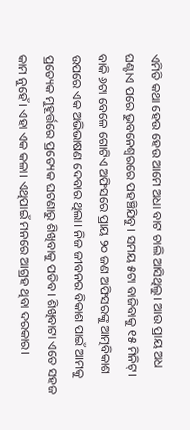ଏମିତି କଥା ହେଉ ହେଉ ଆମେ ଅଧା ବାଟ ଚାଲି ଆସିଥିଲୁ। ଆଉ ପ୍ରାୟ ଅଧ ଘଣ୍ଟାଏ ପରେ ଭୁବନେଶ୍ୱରରେ ପହଞ୍ଚିଯିବୁ। ସମୟ ୫ଟା ବାଜିବାକୁ ୧୫ ମିନିଟ୍। ବାକି ୬ଟା ବେଳେ ଗୋଟିଏ ଅଫିସରେ ପ୍ରାୟ ୨୦ ଜଣ ଅଫିସରଙ୍କୁ ଆତ୍ମବିକାଶ ଉପରେ ଏକ ଅଭିଭାଷଣ ଦେବାର ଥିଲା। ନିଜ ଜୀବନର ବିକାଶ ପାଇଁ ଆମକୁ ପ୍ରତ୍ୟେକ ମୁହୂର୍ତ୍ତରେ ପ୍ରତ୍ୟେକ ଘଟଣାରୁ ଶିଖିବାକୁ ପଡିବ। ଶିଖିବାଟା ଏତେ ସହଜ କାମ ନୁହେଁ। ଏହା ଏକ କଳା। ଏଥିପାଇଁ ମନରେ ଆଗ୍ରହ ଥିବା ଦରକାର।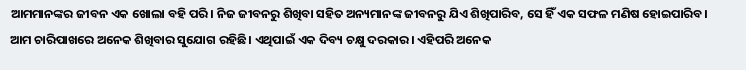ଆମମାନଙ୍କର ଜୀବନ ଏକ ଖୋଲା ବହି ପରି। ନିଜ ଜୀବନରୁ ଶିଖିବା ସହିତ ଅନ୍ୟମାନଙ୍କ ଜୀବନରୁ ଯିଏ ଶିଖିପାରିବ, ସେ ହିଁ ଏକ ସଫଳ ମଣିଷ ହୋଇପାରିବ। ଆମ ଚାରିପାଖରେ ଅନେକ ଶିଖିବାର ସୁଯୋଗ ରହିଛି। ଏଥିପାଇଁ ଏକ ଦିବ୍ୟ ଚକ୍ଷୁ ଦରକାର। ଏହିପରି ଅନେକ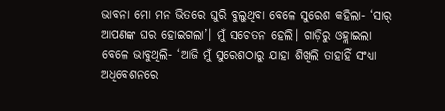ଭାବନା ମୋ ମନ ଭିତରେ ଘୁରି ବୁଲୁଥିବା ବେଳେ ସୁରେଶ କହିଲା- ‘ସାର୍ ଆପଣଙ୍କ ଘର ହୋଇଗଲା’। ମୁଁ ସଚେତନ ହେଲି। ଗାଡ଼ିରୁ ଓହ୍ଲାଇଲା ବେଳେ ଭାବୁଥିଲି- ‘ଆଜି ମୁଁ ସୁରେଶଠାରୁ ଯାହା ଶିଖିଲି ତାହାହିଁ ସଂଧ୍ୟା ଅଧିବେଶନରେ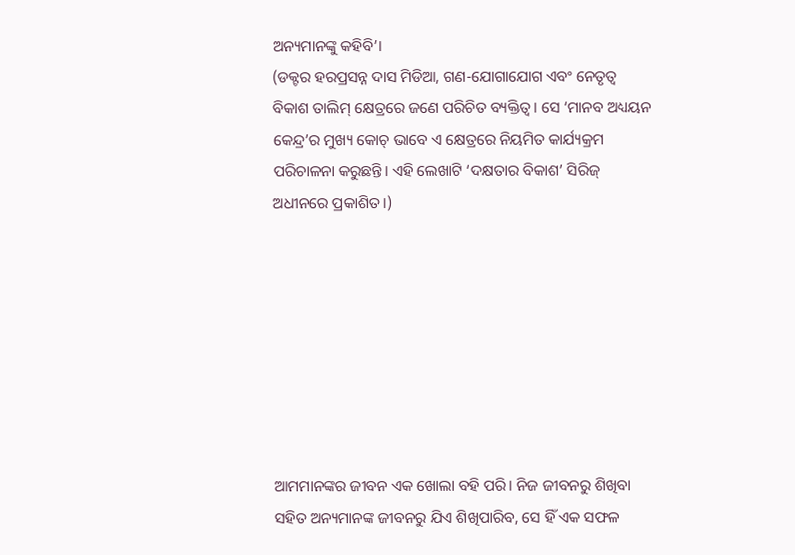ଅନ୍ୟମାନଙ୍କୁ କହିବି’।
(ଡକ୍ଟର ହରପ୍ରସନ୍ନ ଦାସ ମିଡିଆ, ଗଣ-ଯୋଗାଯୋଗ ଏବଂ ନେତୃତ୍ୱ ବିକାଶ ତାଲିମ୍ କ୍ଷେତ୍ରରେ ଜଣେ ପରିଚିତ ବ୍ୟକ୍ତିତ୍ୱ। ସେ ‘ମାନବ ଅଧ୍ୟୟନ କେନ୍ଦ୍ର’ର ମୁଖ୍ୟ କୋଚ୍ ଭାବେ ଏ କ୍ଷେତ୍ରରେ ନିୟମିତ କାର୍ଯ୍ୟକ୍ରମ ପରିଚାଳନା କରୁଛନ୍ତି। ଏହି ଲେଖାଟି ‘ଦକ୍ଷତାର ବିକାଶ’ ସିରିଜ୍ ଅଧୀନରେ ପ୍ରକାଶିତ।)








ଆମମାନଙ୍କର ଜୀବନ ଏକ ଖୋଲା ବହି ପରି। ନିଜ ଜୀବନରୁ ଶିଖିବା ସହିତ ଅନ୍ୟମାନଙ୍କ ଜୀବନରୁ ଯିଏ ଶିଖିପାରିବ, ସେ ହିଁ ଏକ ସଫଳ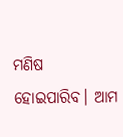ମଣିଷ ହୋଇପାରିବ। ଆମ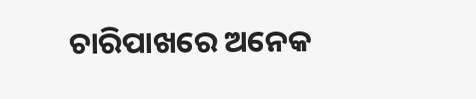ଚାରିପାଖରେ ଅନେକ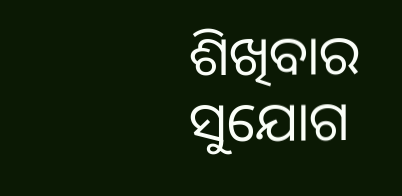ଶିଖିବାର ସୁଯୋଗ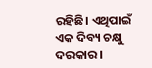ରହିଛି। ଏଥିପାଇଁ ଏକ ଦିବ୍ୟ ଚକ୍ଷୁ ଦରକାର।